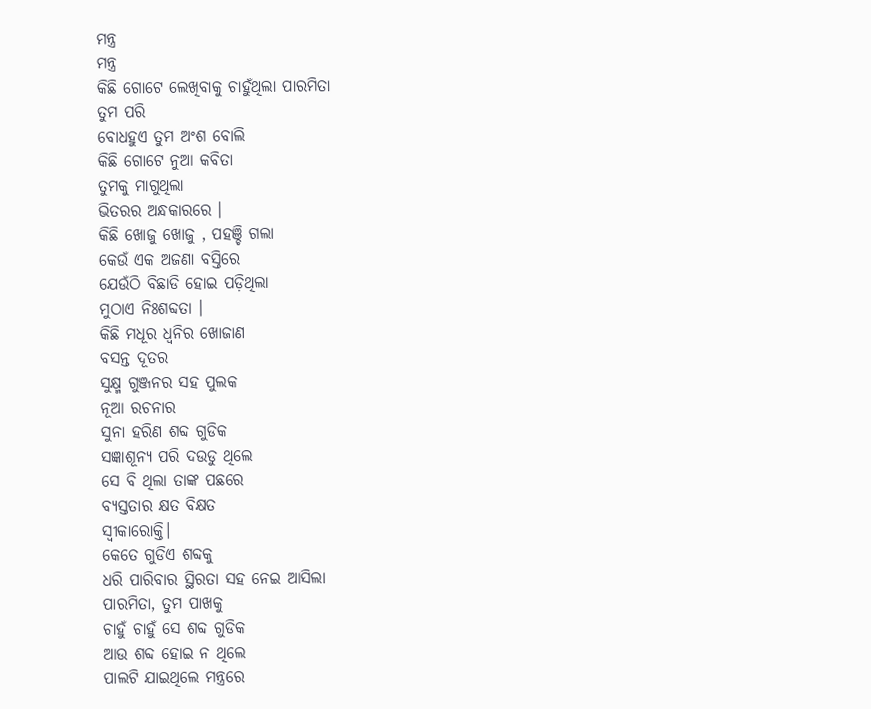ମନ୍ତ୍ର
ମନ୍ତ୍ର
କିଛି ଗୋଟେ ଲେଖିବାକୁ ଚାହୁଁଥିଲା ପାରମିତା
ତୁମ ପରି
ବୋଧହୁଏ ତୁମ ଅଂଶ ବୋଲି
କିଛି ଗୋଟେ ନୁଆ କବିତା
ତୁମକୁ ମାଗୁଥିଲା
ଭିତରର ଅନ୍ଧକାରରେ ।
କିଛି ଖୋଜୁ ଖୋଜୁ , ପହଞ୍ଚି ଗଲା
କେଉଁ ଏକ ଅଜଣା ବସ୍ତିରେ
ଯେଉଁଠି ବିଛାଡି ହୋଇ ପଡ଼ିଥିଲା
ମୁଠାଏ ନିଃଶବ୍ଦତା ।
କିଛି ମଧୂର ଧ୍ବନିର ଖୋଜାଣ
ବସନ୍ତ ଦୂତର
ସୁକ୍ଷ୍ମ ଗୁଞ୍ଜନର ସହ ପୁଲକ
ନୂଆ ରଚନାର
ସୁନା ହରିଣ ଶବ୍ଦ ଗୁଡିକ
ସଜ୍ଞାଶୂନ୍ୟ ପରି ଦଉଡୁ ଥିଲେ
ସେ ବି ଥିଲା ତାଙ୍କ ପଛରେ
ବ୍ୟସ୍ତତାର କ୍ଷତ ବିକ୍ଷତ
ସ୍ବୀକାରୋକ୍ତି।
କେତେ ଗୁଡିଏ ଶବ୍ଦକୁ
ଧରି ପାରିବାର ସ୍ଥିରତା ସହ ନେଇ ଆସିଲା
ପାରମିତା, ତୁମ ପାଖକୁ
ଚାହୁଁ ଚାହୁଁ ସେ ଶବ୍ଦ ଗୁଡିକ
ଆଉ ଶବ୍ଦ ହୋଇ ନ ଥିଲେ
ପାଲଟି ଯାଇଥିଲେ ମନ୍ତ୍ରରେ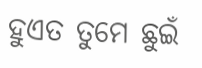ହୁଏତ ତୁମେ ଛୁଇଁ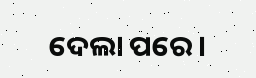ଦେଲା ପରେ।